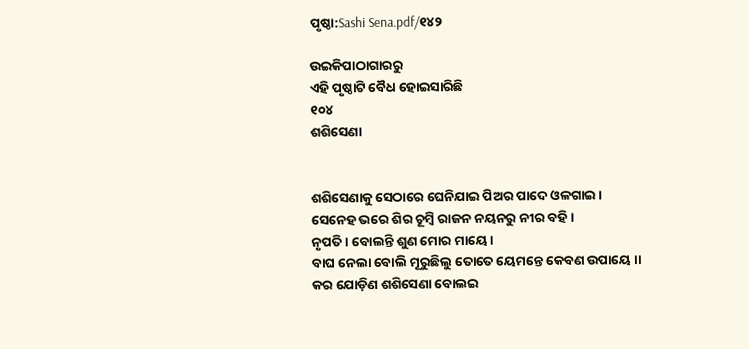ପୃଷ୍ଠା:Sashi Sena.pdf/୧୪୨

ଉଇକିପାଠାଗାର‌ରୁ
ଏହି ପୃଷ୍ଠାଟି ବୈଧ ହୋଇସାରିଛି
୧୦୪
ଶଶିସେଣା


ଶଶିସେଣାକୁ ସେଠାରେ ଘେନିଯାଇ ପିଅର ପାଦେ ଓଳଗାଇ ।
ସେନେହ ଭରେ ଶିର ଚୂମ୍ବି ରାଜନ ନୟନରୁ ନୀର ବ‌ହି ।
ନୃପତି । ବୋଲନ୍ତି ଶୁଣ ମୋର ମାୟେ ।
ବାଘ ନେଲା ବୋଲି ମୂରୁଛିଲୁ ତୋତେ ୟେମନ୍ତେ କେବଣ ଉପାୟେ ।।
କର ଯୋଡ଼ିଣ ଶଶିସେଣା ବୋଲଇ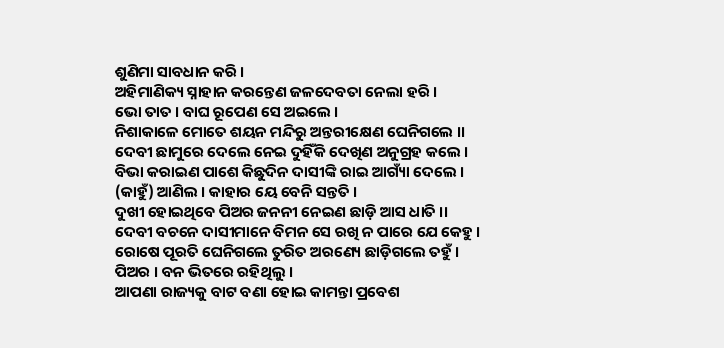ଶୁଣିମା ସାବଧାନ କରି ।
ଅହିମାଣିକ୍ୟ ସ୍ନାହାନ କରନ୍ତେଣ ଜଳଦେବତା ନେଲା ହରି ।
ଭୋ ତାତ । ବାଘ ରୂପେଣ ସେ ଅଇଲେ ।
ନିଶାକାଳେ ମୋତେ ଶୟନ ମନ୍ଦିରୁ ଅନ୍ତରୀକ୍ଷେଣ ଘେନିଗଲେ ।।
ଦେବୀ ଛାମୁରେ ଦେଲେ ନେଇ ଦୁହିଁକି ଦେଖିଣ ଅନୁଗ୍ରହ କଲେ ।
ବିଭା କରାଇଣ ପାଶେ କିଛୁଦିନ ଦାସୀଙ୍କି ରାଇ ଆଗ୍ୟାଁ ଦେଲେ ।
(କାହୁଁ) ଆଣିଲ । କାହାର ୟେ ବେନି ସନ୍ତ‌ତି ।
ଦୁଖୀ ହୋଇଥିବେ ପିଅର ଜନନୀ ନେଇଣ ଛାଡ଼ି ଆସ ଧାତି ।।
ଦେବୀ ବଚନେ ଦାସୀମାନେ ବିମନ ସେ ରଖି ନ ପାରେ ଯେ କେହୁ ।
ରୋଷେ ପୂରତି ଘେନିଗଲେ ତୁରିତ ଅରଣ୍ୟେ ଛାଡ଼ିଗଲେ ତ‌ହୁଁ ।
ପିଅର । ବନ ଭିତରେ ରହିଥିଲୁ ।
ଆପଣା ରାଜ୍ୟକୁ ବାଟ ବଣା ହୋଇ କାମନ୍ତା ପ୍ରବେଶ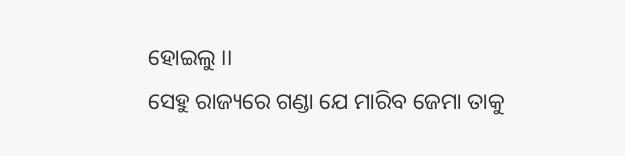ହୋଇଲୁ ।।
ସେହୁ ରାଜ୍ୟରେ ଗଣ୍ଡା ଯେ ମାରିବ ଜେମା ତାକୁ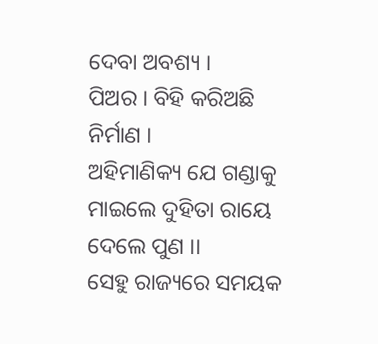ଦେବା ଅବଶ୍ୟ ।
ପିଅର । ବିହି କରିଅଛି ନିର୍ମାଣ ।
ଅହିମାଣିକ୍ୟ ଯେ ଗଣ୍ଡାକୁ ମାଇଲେ ଦୁହିତା ରାୟେ ଦେଲେ ପୁଣ ।।
ସେହୁ ରାଜ୍ୟରେ ସମୟକ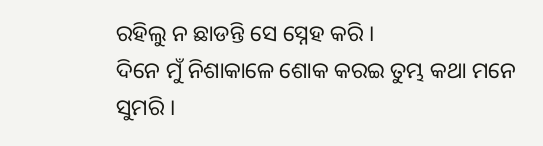ରହିଲୁ ନ ଛାଡନ୍ତି ସେ ସ୍ନେହ କରି ।
ଦିନେ ମୁଁ ନିଶାକାଳେ ଶୋକ କରଇ ତୁମ୍ଭ କଥା ମନେ ସୁମରି ।